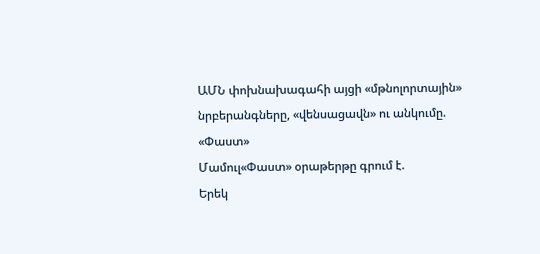ԱՄՆ փոխնախագահի այցի «մթնոլորտային» նրբերանգները, «վենսացավն» ու անկումը. «Փաստ»
Մամուլ«Փաստ» օրաթերթը գրում է.
Երեկ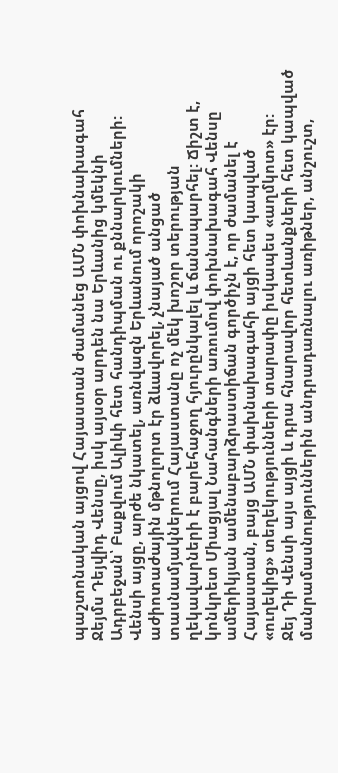պաշտոնական այցով Հայաստան ժամանեց ԱՄՆ փոխնախագահ Ջեյմս Դեյվիդ Վենսը, իսկ այսօր արդեն նա Երևանից կմեկնի Ադրբեջան՝ Բաքվում Ալիևի հետ հանդիպման ու քննարկումների: Վենսի այցը, արժե նկատել, առնվազն Երևանում որոշակի աժիոտաժային մթնոլորտ էր ձևավորել, չնայած անցած տասնամյակներում Հայաստանը ոչ մեկ խոշոր տերության ղեկավարների է բարեհաջող հյուրընկալել և ճանապարհել: Ճիշտ է, կոնկրետ Միացյալ Նահանգների առումով փոխնախագահ Վենսը ամերիկյան ամենաբարձրաստիճան գործիչն է, որ ժամանել է Հայաստան, բայց ԱՄՆ փախնախագահի այցի հետ կապված «ուղեկից» տեղեկությունների տարափը իսկապես «աղմկոտ» էր:
Ջեյ Դի Վենսի այս այցի և դրա հնարավոր հետևանքների հետ կապված մանրամասնություններին անդրադառնալու առիթներ, անշուշտ,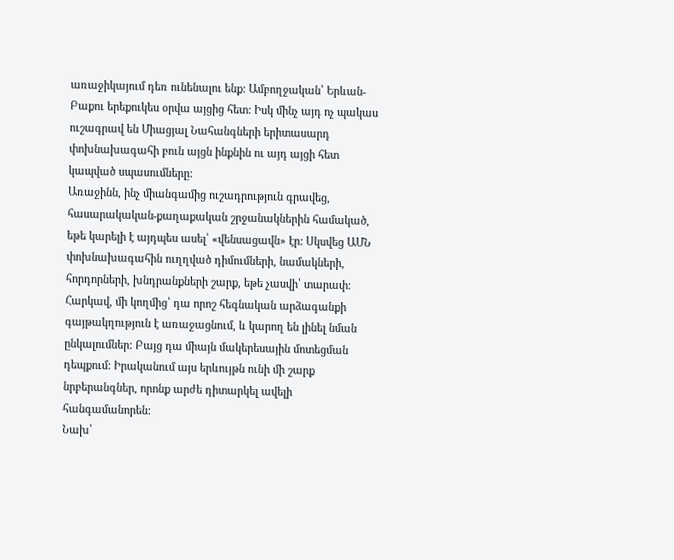առաջիկայում դեռ ունենալու ենք: Ամբողջական՝ Երևան-Բաքու երեքուկես օրվա այցից հետ: Իսկ մինչ այդ ոչ պակաս ուշագրավ են Միացյալ Նահանգների երիտասարդ փոխնախագահի բուն այցն ինքնին ու այդ այցի հետ կապված սպասումները:
Առաջինն, ինչ միանգամից ուշադրություն գրավեց, հասարակական-քաղաքական շրջանակներին համակած, եթե կարելի է այդպես ասել՝ «վենսացավն» էր: Սկսվեց ԱՄՆ փոխնախագահին ուղղված դիմումների, նամակների, հորդորների, խնդրանքների շարք, եթե չասվի՝ տարափ: Հարկավ, մի կողմից՝ դա որոշ հեգնական արձագանքի գայթակղություն է առաջացնում, և կարող են լինել նման ընկալումներ: Բայց դա միայն մակերեսային մոտեցման դեպքում: Իրականում այս երևույթն ունի մի շարք նրբերանգներ, որոնք արժե դիտարկել ավելի հանգամանորեն:
Նախ՝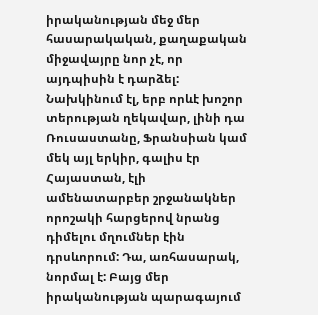իրականության մեջ մեր հասարակական, քաղաքական միջավայրը նոր չէ, որ այդպիսին է դարձել: Նախկինում էլ, երբ որևէ խոշոր տերության ղեկավար, լինի դա Ռուսաստանը, Ֆրանսիան կամ մեկ այլ երկիր, գալիս էր Հայաստան, էլի ամենատարբեր շրջանակներ որոշակի հարցերով նրանց դիմելու մղումներ էին դրսևորում: Դա, առհասարակ, նորմալ է: Բայց մեր իրականության պարագայում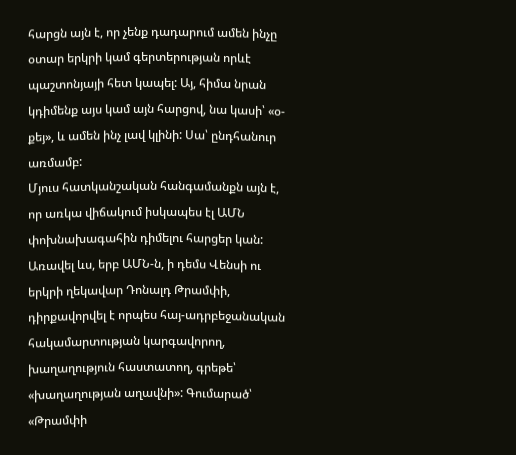հարցն այն է, որ չենք դադարում ամեն ինչը օտար երկրի կամ գերտերության որևէ պաշտոնյայի հետ կապել: Այ, հիմա նրան կդիմենք այս կամ այն հարցով, նա կասի՝ «օ-քեյ», և ամեն ինչ լավ կլինի: Սա՝ ընդհանուր առմամբ:
Մյուս հատկանշական հանգամանքն այն է, որ առկա վիճակում իսկապես էլ ԱՄՆ փոխնախագահին դիմելու հարցեր կան: Առավել ևս, երբ ԱՄՆ-ն, ի դեմս Վենսի ու երկրի ղեկավար Դոնալդ Թրամփի, դիրքավորվել է որպես հայ-ադրբեջանական հակամարտության կարգավորող, խաղաղություն հաստատող, գրեթե՝ «խաղաղության աղավնի»: Գումարած՝ «Թրամփի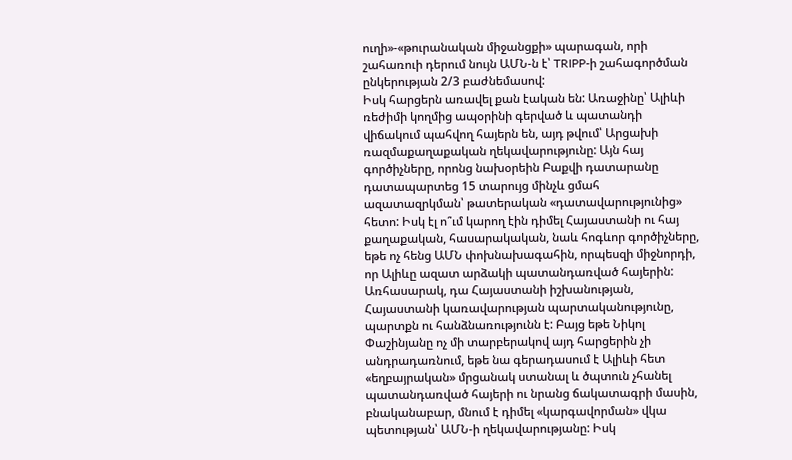ուղի»-«թուրանական միջանցքի» պարագան, որի շահառուի դերում նույն ԱՄՆ-ն է՝ TRIPP-ի շահագործման ընկերության 2/3 բաժնեմասով:
Իսկ հարցերն առավել քան էական են: Առաջինը՝ Ալիևի ռեժիմի կողմից ապօրինի գերված և պատանդի վիճակում պահվող հայերն են, այդ թվում՝ Արցախի ռազմաքաղաքական ղեկավարությունը: Այն հայ գործիչները, որոնց նախօրեին Բաքվի դատարանը դատապարտեց 15 տարույց մինչև ցմահ ազատազրկման՝ թատերական «դատավարությունից» հետո: Իսկ էլ ո՞ւմ կարող էին դիմել Հայաստանի ու հայ քաղաքական, հասարակական, նաև հոգևոր գործիչները, եթե ոչ հենց ԱՄՆ փոխնախագահին, որպեսզի միջնորդի, որ Ալիևը ազատ արձակի պատանդառված հայերին:
Առհասարակ, դա Հայաստանի իշխանության, Հայաստանի կառավարության պարտականությունը, պարտքն ու հանձնառությունն է: Բայց եթե Նիկոլ Փաշինյանը ոչ մի տարբերակով այդ հարցերին չի անդրադառնում, եթե նա գերադասում է Ալիևի հետ «եղբայրական» մրցանակ ստանալ և ծպտուն չհանել պատանդառված հայերի ու նրանց ճակատագրի մասին, բնականաբար, մնում է դիմել «կարգավորման» վկա պետության՝ ԱՄՆ-ի ղեկավարությանը: Իսկ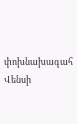փոխնախագահ Վենսի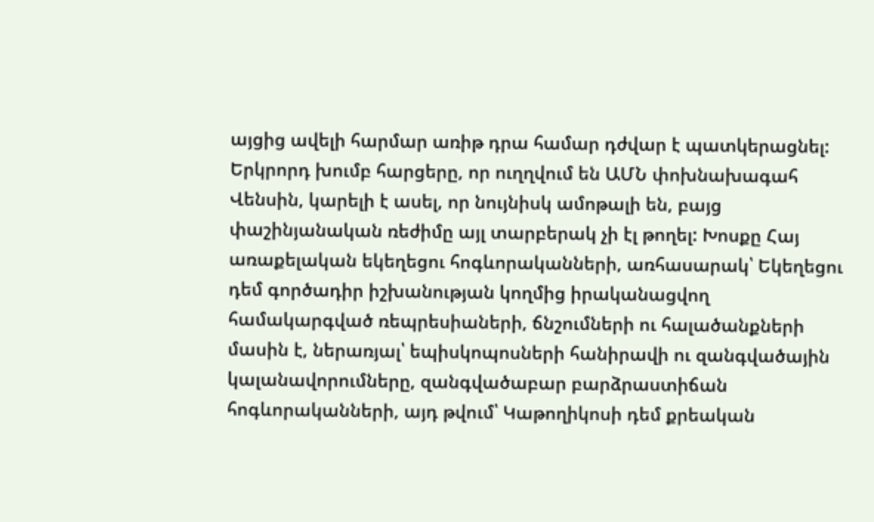այցից ավելի հարմար առիթ դրա համար դժվար է պատկերացնել:
Երկրորդ խումբ հարցերը, որ ուղղվում են ԱՄՆ փոխնախագահ Վենսին, կարելի է ասել, որ նույնիսկ ամոթալի են, բայց փաշինյանական ռեժիմը այլ տարբերակ չի էլ թողել: Խոսքը Հայ առաքելական եկեղեցու հոգևորականների, առհասարակ՝ Եկեղեցու դեմ գործադիր իշխանության կողմից իրականացվող համակարգված ռեպրեսիաների, ճնշումների ու հալածանքների մասին է, ներառյալ՝ եպիսկոպոսների հանիրավի ու զանգվածային կալանավորումները, զանգվածաբար բարձրաստիճան հոգևորականների, այդ թվում՝ Կաթողիկոսի դեմ քրեական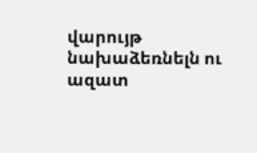վարույթ նախաձեռնելն ու ազատ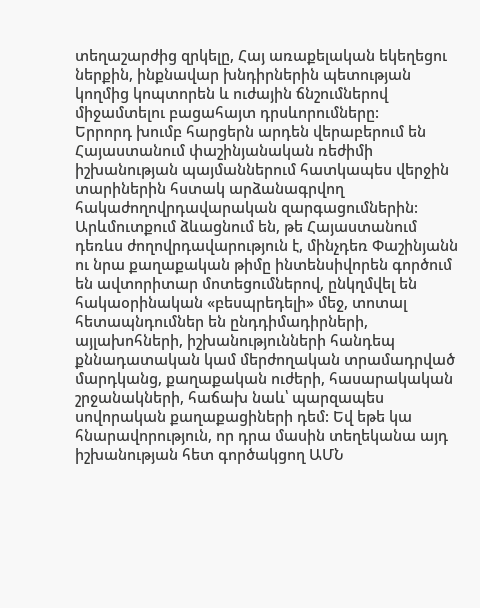տեղաշարժից զրկելը, Հայ առաքելական եկեղեցու ներքին, ինքնավար խնդիրներին պետության կողմից կոպտորեն և ուժային ճնշումներով միջամտելու բացահայտ դրսևորումները:
Երրորդ խումբ հարցերն արդեն վերաբերում են Հայաստանում փաշինյանական ռեժիմի իշխանության պայմաններում հատկապես վերջին տարիներին հստակ արձանագրվող հակաժողովրդավարական զարգացումներին: Արևմուտքում ձևացնում են, թե Հայաստանում դեռևս ժողովրդավարություն է, մինչդեռ Փաշինյանն ու նրա քաղաքական թիմը ինտենսիվորեն գործում են ավտորիտար մոտեցումներով, ընկղմվել են հակաօրինական «բեսպրեդելի» մեջ, տոտալ հետապնդումներ են ընդդիմադիրների, այլախոհների, իշխանությունների հանդեպ քննադատական կամ մերժողական տրամադրված մարդկանց, քաղաքական ուժերի, հասարակական շրջանակների, հաճախ նաև՝ պարզապես սովորական քաղաքացիների դեմ: Եվ եթե կա հնարավորություն, որ դրա մասին տեղեկանա այդ իշխանության հետ գործակցող ԱՄՆ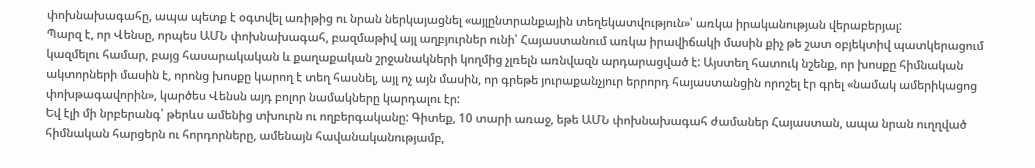փոխնախագահը, ապա պետք է օգտվել առիթից ու նրան ներկայացնել «այլընտրանքային տեղեկատվություն»՝ առկա իրականության վերաբերյալ:
Պարզ է, որ Վենսը, որպես ԱՄՆ փոխնախագահ, բազմաթիվ այլ աղբյուրներ ունի՝ Հայաստանում առկա իրավիճակի մասին քիչ թե շատ օբյեկտիվ պատկերացում կազմելու համար, բայց հասարակական և քաղաքական շրջանակների կողմից չլռելն առնվազն արդարացված է: Այստեղ հատուկ նշենք, որ խոսքը հիմնական ակտորների մասին է, որոնց խոսքը կարող է տեղ հասնել, այլ ոչ այն մասին, որ գրեթե յուրաքանչյուր երրորդ հայաստանցին որոշել էր գրել «նամակ ամերիկացոց փոխթագավորին», կարծես Վենսն այդ բոլոր նամակները կարդալու էր:
Եվ էլի մի նրբերանգ՝ թերևս ամենից տխուրն ու ողբերգականը: Գիտեք, 10 տարի առաջ, եթե ԱՄՆ փոխնախագահ ժամաներ Հայաստան, ապա նրան ուղղված հիմնական հարցերն ու հորդորները, ամենայն հավանականությամբ,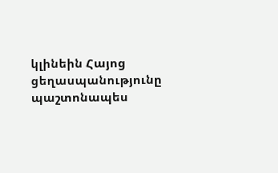կլինեին Հայոց ցեղասպանությունը պաշտոնապես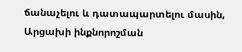ճանաչելու և դատապարտելու մասին, Արցախի ինքնորոշման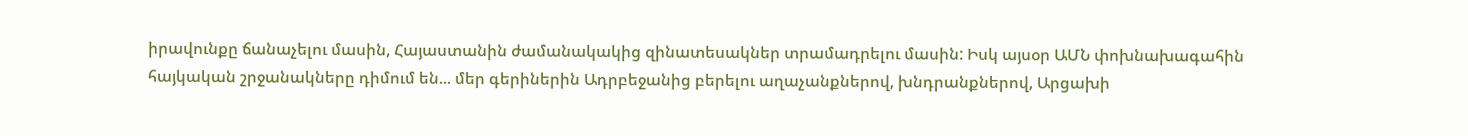իրավունքը ճանաչելու մասին, Հայաստանին ժամանակակից զինատեսակներ տրամադրելու մասին: Իսկ այսօր ԱՄՆ փոխնախագահին հայկական շրջանակները դիմում են... մեր գերիներին Ադրբեջանից բերելու աղաչանքներով, խնդրանքներով, Արցախի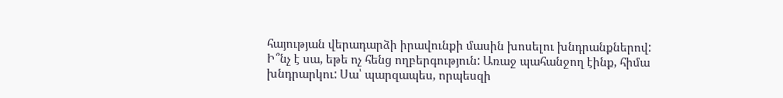հայության վերադարձի իրավունքի մասին խոսելու խնդրանքներով: Ի՞նչ է սա, եթե ոչ հենց ողբերգություն: Առաջ պահանջող էինք, հիմա խնդրարկու: Սա՝ պարզապես, որպեսզի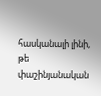հասկանալի լինի, թե փաշինյանական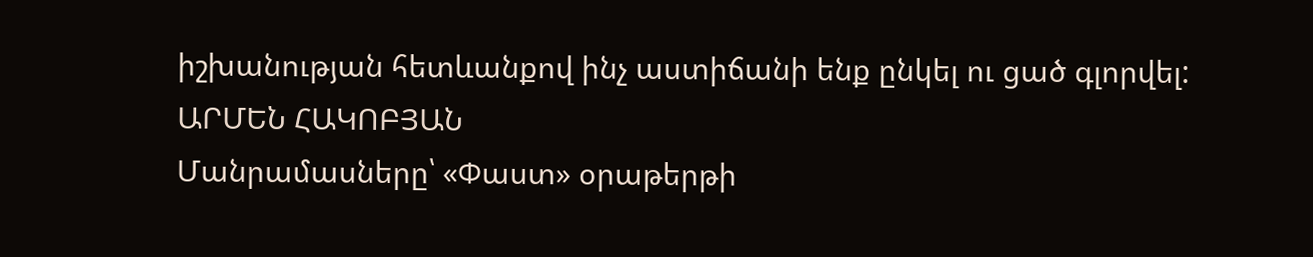իշխանության հետևանքով ինչ աստիճանի ենք ընկել ու ցած գլորվել:
ԱՐՄԵՆ ՀԱԿՈԲՅԱՆ
Մանրամասները՝ «Փաստ» օրաթերթի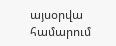այսօրվա համարում